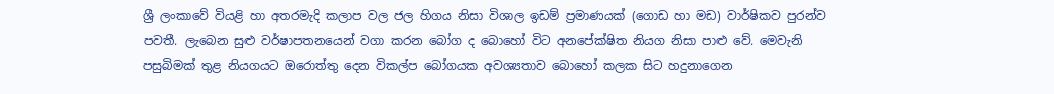ශ්‍රී ලංකාවේ වියළි හා අතරමැදි කලාප වල ජල හිගය නිසා විශාල ඉඩම් ප්‍රමාණයක් (ගොඩ හා මඩ) වාර්ෂිකව පුරන්ව පවතී. ලැබෙන සුළු වර්ෂාපතනයෙන් වගා කරන බෝග ද බොහෝ විට අනපේක්ෂිත නියග නිසා පාළු වේ. මෙවැනි පසුබිමක් තුළ නියගයට ඔරොත්තු දෙන විකල්ප බෝගයක අවශ්‍යතාව බොහෝ කලක සිට හදුනාගෙන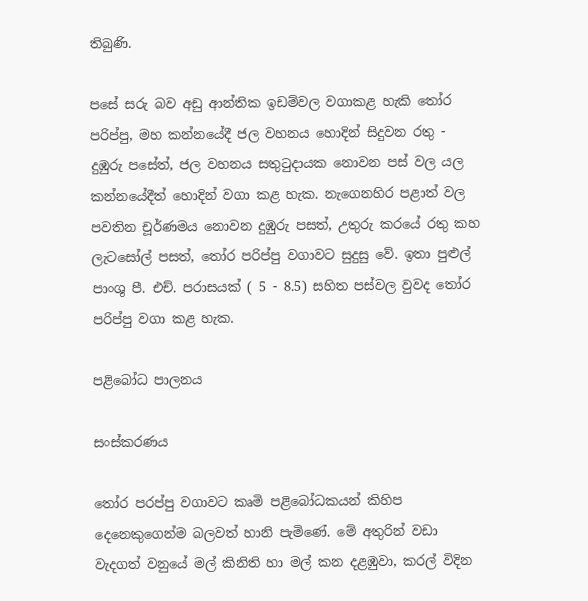තිබුණි.

පසේ සරු බව අඩු ආන්තික ඉඩම්වල වගාකළ හැකි තෝර පරිප්පු, මහ කන්නයේදී ජල වහනය හොදින් සිදුවන රතු - දුඹුරු පසේත්, ජල වහනය සතුටුදායක නොවන පස් වල යල කන්නයේදීත් හොදින් වගා කළ හැක. නැගෙනහිර පළාත් වල පවතින චූර්ණමය නොවන දුඹුරු පසත්, උතුරු කරයේ රතු කහ ලැටසෝල් පසත්, තෝර පරිප්පු වගාවට සුදුසු වේ. ඉතා පුළුල් පාංශු පී. එච්. පරාසයක් ( 5 - 8.5) සහිත පස්වල වුවද තෝර පරිප්පු වගා කළ හැක.

පළිබෝධ පාලනය

සංස්කරණය

තෝර පරප්පු වගාවට කෘමි පළිබෝධකයන් කිහිප දෙනෙකුගෙන්ම බලවත් හානි පැමිණේ. මේ අතුරින් වඩා වැදගත් වනුයේ මල් කිනිති හා මල් කන දළඹුවා, කරල් විදින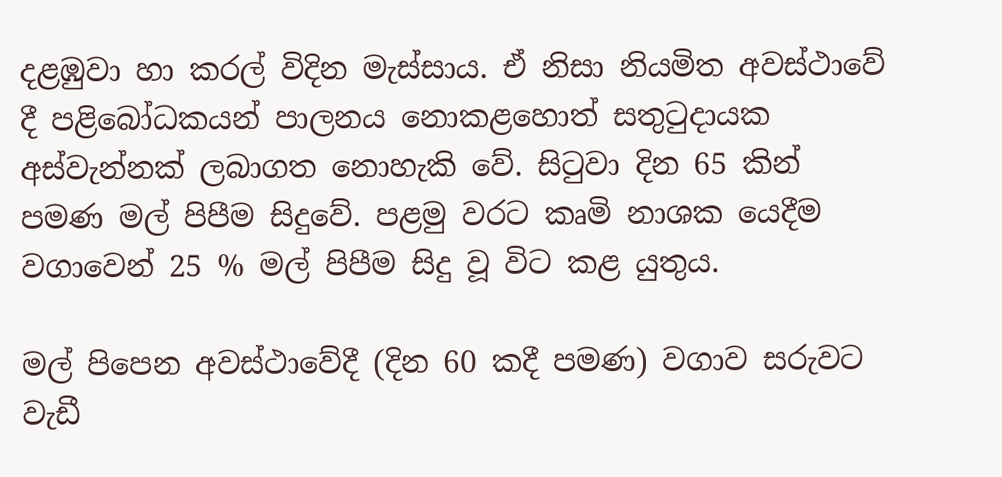දළඹුවා හා කරල් විදින මැස්සාය. ඒ නිසා නියමිත අවස්ථාවේ දී පළිබෝධකයන් පාලනය නොකළහොත් සතුටුදායක අස්වැන්නක් ලබාගත නොහැකි වේ. සිටුවා දින 65 කින් පමණ මල් පිපීම සිදුවේ. පළමු වරට කෘමි නාශක යෙදීම වගාවෙන් 25 % මල් පිපීම සිදු වූ විට කළ යුතුය.

මල් පිපෙන අවස්ථාවේදී (දින 60 කදී පමණ) වගාව සරුවට වැඩී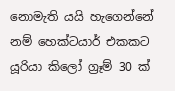නොමැති යයි හැගෙන්නේ නම් හෙක්ටයාර් එකකට යූරියා කිලෝ ග්‍රෑම් 30 ක්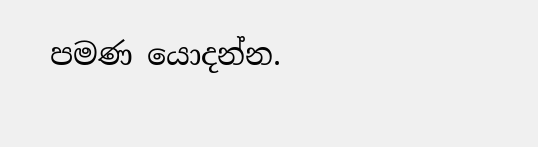පමණ යොදන්න.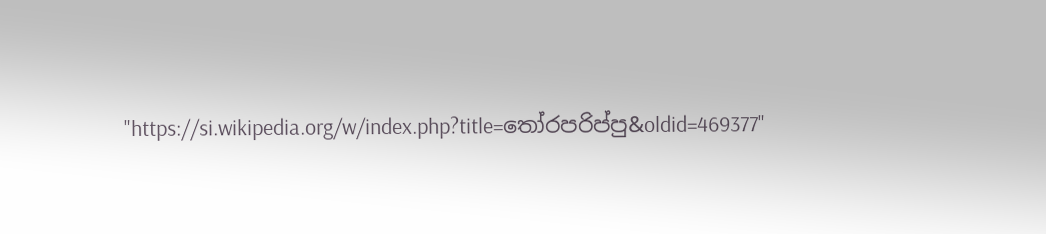"https://si.wikipedia.org/w/index.php?title=තෝරපරිප්පු&oldid=469377"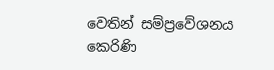වෙතින් සම්ප්‍රවේශනය කෙරිණි